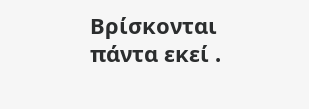Βρίσκονται πάντα εκεί .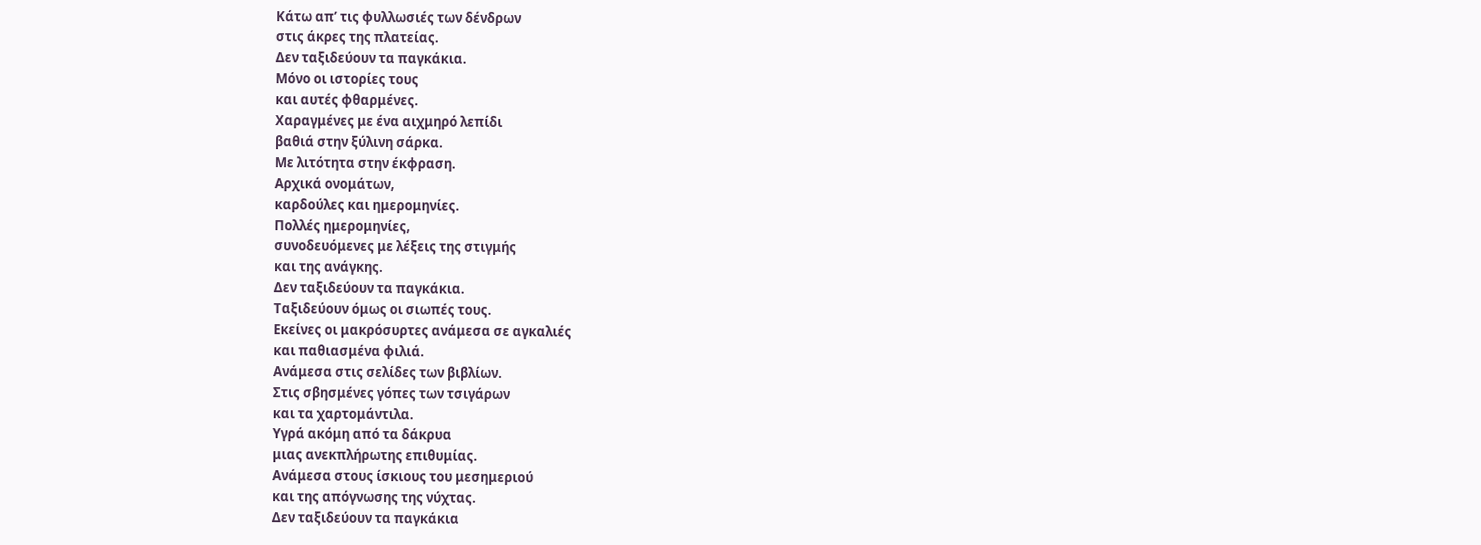Κάτω απ’ τις φυλλωσιές των δένδρων
στις άκρες της πλατείας.
Δεν ταξιδεύουν τα παγκάκια.
Μόνο οι ιστορίες τους
και αυτές φθαρμένες.
Χαραγμένες με ένα αιχμηρό λεπίδι
βαθιά στην ξύλινη σάρκα.
Με λιτότητα στην έκφραση.
Αρχικά ονομάτων,
καρδούλες και ημερομηνίες.
Πολλές ημερομηνίες,
συνοδευόμενες με λέξεις της στιγμής
και της ανάγκης.
Δεν ταξιδεύουν τα παγκάκια.
Ταξιδεύουν όμως οι σιωπές τους.
Εκείνες οι μακρόσυρτες ανάμεσα σε αγκαλιές
και παθιασμένα φιλιά.
Ανάμεσα στις σελίδες των βιβλίων.
Στις σβησμένες γόπες των τσιγάρων
και τα χαρτομάντιλα.
Υγρά ακόμη από τα δάκρυα
μιας ανεκπλήρωτης επιθυμίας.
Ανάμεσα στους ίσκιους του μεσημεριού
και της απόγνωσης της νύχτας.
Δεν ταξιδεύουν τα παγκάκια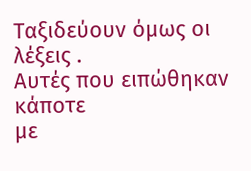Ταξιδεύουν όμως οι λέξεις .
Αυτές που ειπώθηκαν κάποτε
με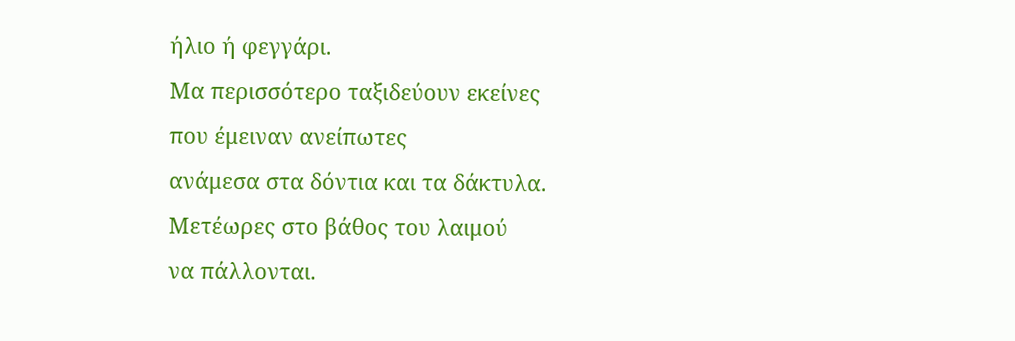ήλιο ή φεγγάρι.
Μα περισσότερο ταξιδεύουν εκείνες
που έμειναν ανείπωτες
ανάμεσα στα δόντια και τα δάκτυλα.
Μετέωρες στο βάθος του λαιμού
να πάλλονται.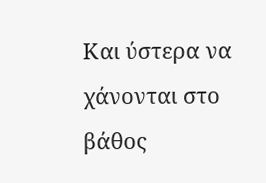Και ύστερα να χάνονται στο βάθος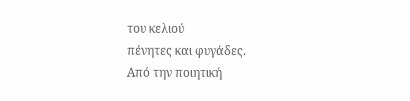του κελιού
πένητες και φυγάδες.
Από την ποιητική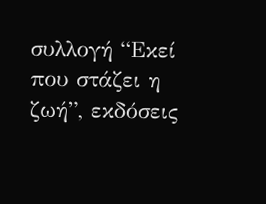συλλογή “Εκεί που στάζει η ζωή”, εκδόσεις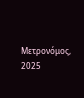Μετρονόμος, 2025